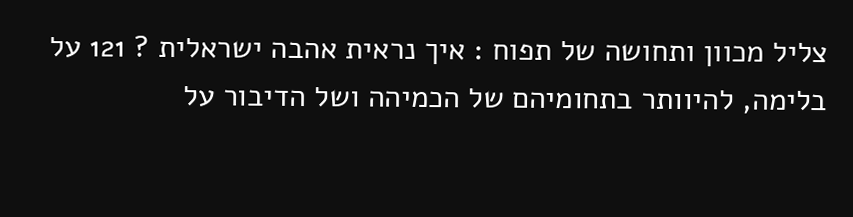צליל מכוון ותחושה של תפוח : איך נראית אהבה ישראלית ? 121 על בלימה, להיוותר בתחומיהם של הכמיהה ושל הדיבור על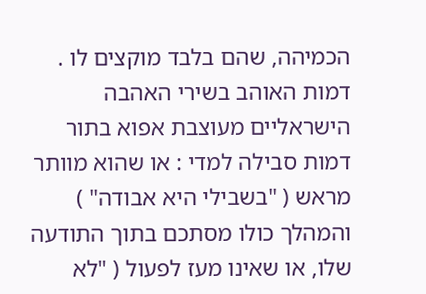הכמיהה, שהם בלבד מוקצים לו . דמות האוהב בשירי האהבה הישראליים מעוצבת אפוא בתור דמות סבילה למדי : או שהוא מוותר מראש ( "בשבילי היא אבודה" ) והמהלך כולו מסתכם בתוך התודעה שלו, או שאינו מעז לפעול ( "לא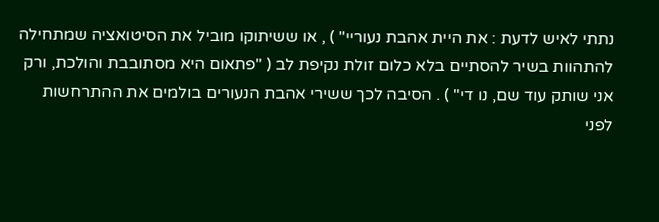נתתי לאיש לדעת : את היית אהבת נעוריי" ) , או ששיתוקו מוביל את הסיטואציה שמתחילה להתהוות בשיר להסתיים בלא כלום זולת נקיפת לב ( "פתאום היא מסתובבת והולכת, ורק אני שותק עוד שם, נו די" ) . הסיבה לכך ששירי אהבת הנעורים בולמים את ההתרחשות לפני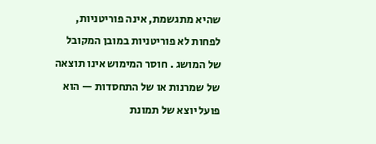שהיא מתגשמת, אינה פוריטניות, לפחות לא פוריטניות במובן המקובל של המושג . חוסר המימוש אינו תוצאה של שמרנות או של התחסדות — הוא פועל יוצא של תמונת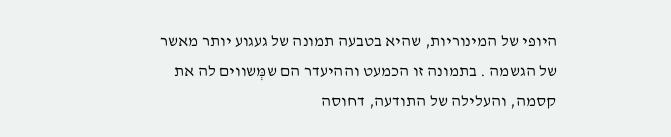היופי של המינוריות, שהיא בטבעה תמונה של געגוע יותר מאשר של הגשמה . בתמונה זו הכמעט וההיעדר הם שמְּשווים לה את קסמה, והעלילה של התודעה, דחוסה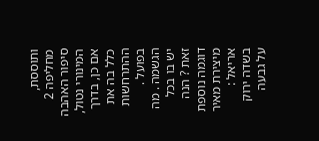ותוססת, מחליפה 2 סיפור האהבה המינורי נטול, אם כן, בדרך כלל בה את ההתרחשות בפועל . הגשמה . מה יש בו בכל זאת ? הנה דוגמה נוספת מיצירת מאיר אריאל : בשדה ירוק על גבעה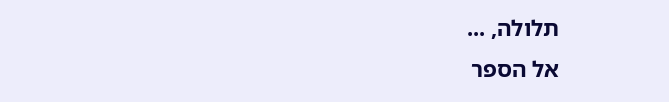תלולה, ...
אל הספר